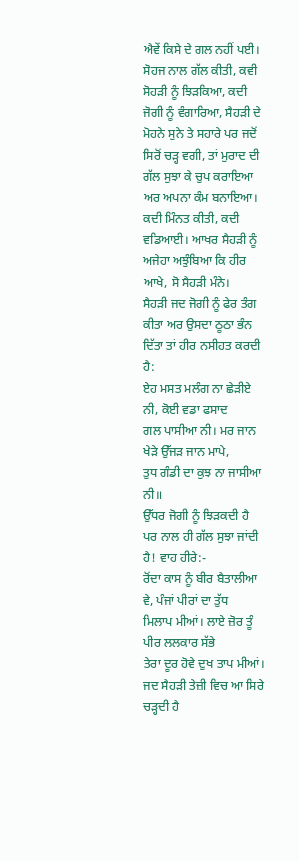ਐਵੇਂ ਕਿਸੇ ਦੇ ਗਲ ਨਹੀਂ ਪਈ। ਸੋਹਜ ਨਾਲ ਗੱਲ ਕੀਤੀ, ਕਵੀ ਸੋਹੜੀ ਨੂੰ ਝਿੜਕਿਆ, ਕਦੀ ਜੋਗੀ ਨੂੰ ਵੰਗਾਰਿਆ, ਸੈਹੜੀ ਦੇ ਮੋਹਨੇ ਸੁਨੇ ਤੇ ਸਹਾਰੇ ਪਰ ਜਦੋਂ ਸਿਰੋਂ ਚੜ੍ਹ ਵਗੀ, ਤਾਂ ਮੁਰਾਦ ਦੀ ਗੱਲ ਸੁਝਾ ਕੇ ਚੁਪ ਕਰਾਇਆ ਅਰ ਅਪਨਾ ਕੰਮ ਬਨਾਇਆ। ਕਦੀ ਮਿੰਨਤ ਕੀਤੀ, ਕਦੀ ਵਡਿਆਈ। ਆਖਰ ਸੈਹੜੀ ਨੂੰ ਅਜੇਹਾ ਅਝੁੰਬਿਆ ਕਿ ਹੀਰ ਆਖੇ, ਸੋ ਸੈਹੜੀ ਮੰਨੇ।
ਸੈਹੜੀ ਜਦ ਜੋਗੀ ਨੂੰ ਫੇਰ ਤੰਗ ਕੀਤਾ ਅਰ ਉਸਦਾ ਠੂਠਾ ਭੰਨ ਦਿੱਤਾ ਤਾਂ ਹੀਰ ਨਸੀਹਤ ਕਰਦੀ ਹੈ:
ਏਹ ਮਸਤ ਮਲੰਗ ਨਾ ਛੇੜੀਏ ਨੀ, ਕੋਈ ਵਡਾ ਫਸਾਦ
ਗਲ ਪਾਸੀਆ ਨੀ। ਮਰ ਜਾਨ ਖੇੜੇ ਉੱਜੜ ਜਾਨ ਮਾਪੇ,
ਤੁਧ ਗੰਡੀ ਦਾ ਕੁਝ ਨਾ ਜਾਸੀਆ ਨੀ॥
ਉੱਧਰ ਜੋਗੀ ਨੂੰ ਝਿੜਕਦੀ ਹੈ ਪਰ ਨਾਲ ਹੀ ਗੱਲ ਸੁਝਾ ਜਾਂਦੀ ਹੈ! ਵਾਹ ਹੀਰੇ:-
ਰੋਂਦਾ ਕਾਸ ਨੂੰ ਬੀਰ ਬੈਤਾਲੀਆ ਵੇ, ਪੰਜਾਂ ਪੀਰਾਂ ਦਾ ਤੁੱਧ
ਮਿਲਾਪ ਮੀਆਂ। ਲਾਏ ਜ਼ੋਰ ਤੂੰ ਪੀਰ ਲਲਕਾਰ ਸੱਭੇ
ਤੇਰਾ ਦੂਰ ਹੋਵੇ ਦੁਖ ਤਾਪ ਮੀਆਂ।
ਜਦ ਸੈਹੜੀ ਤੇਜ਼ੀ ਵਿਚ ਆ ਸਿਰੇ ਚੜ੍ਹਦੀ ਹੈ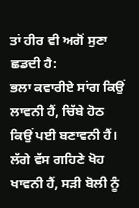ਤਾਂ ਹੀਰ ਵੀ ਅਗੋਂ ਸੁਣਾ ਛਡਦੀ ਹੈ:
ਭਲਾ ਕਵਾਰੀਏ ਸਾਂਗ ਕਿਉਂ ਲਾਵਨੀ ਹੈਂ, ਚਿੱਬੇ ਹੋਠ
ਕਿਉਂ ਪਈ ਬਣਾਵਨੀ ਹੈਂ। ਲੱਗੇ ਵੱਸ ਗਹਿਣੇ ਖੋਹ
ਖਾਵਨੀ ਹੈਂ, ਸੜੀ ਬੋਲੀ ਨੂੰ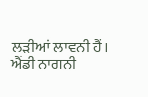ਲੜੀਆਂ ਲਾਵਨੀ ਹੈਂ।
ਐਂਡੀ ਨਾਗਨੀ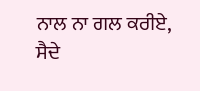ਨਾਲ ਨਾ ਗਲ ਕਰੀਏ, ਸੈਦੇ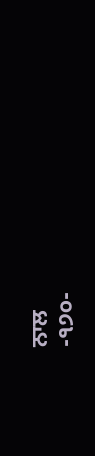ਨਾਲ
-੧੭੦-